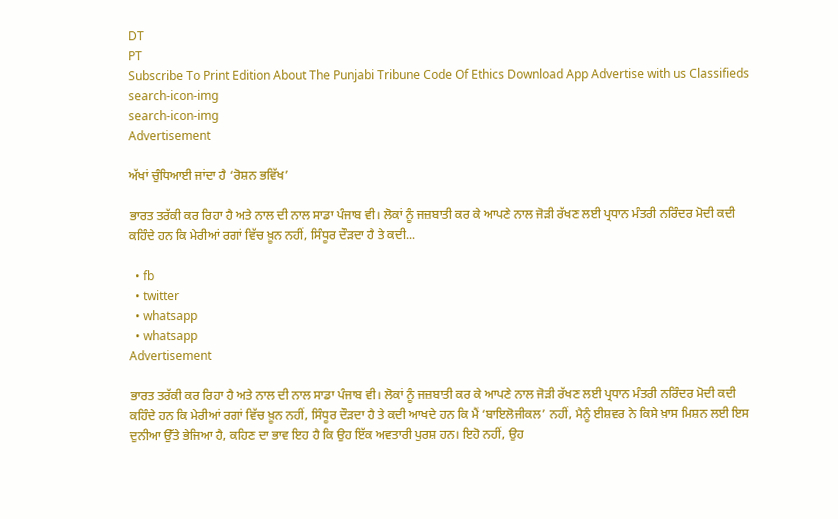DT
PT
Subscribe To Print Edition About The Punjabi Tribune Code Of Ethics Download App Advertise with us Classifieds
search-icon-img
search-icon-img
Advertisement

ਅੱਖਾਂ ਚੁੰਧਿਆਈ ਜਾਂਦਾ ਹੈ ‘ਰੋਸ਼ਨ ਭਵਿੱਖ’

ਭਾਰਤ ਤਰੱਕੀ ਕਰ ਰਿਹਾ ਹੈ ਅਤੇ ਨਾਲ ਦੀ ਨਾਲ ਸਾਡਾ ਪੰਜਾਬ ਵੀ। ਲੋਕਾਂ ਨੂੰ ਜਜ਼ਬਾਤੀ ਕਰ ਕੇ ਆਪਣੇ ਨਾਲ ਜੋੜੀ ਰੱਖਣ ਲਈ ਪ੍ਰਧਾਨ ਮੰਤਰੀ ਨਰਿੰਦਰ ਮੋਦੀ ਕਦੀ ਕਹਿੰਦੇ ਹਨ ਕਿ ਮੇਰੀਆਂ ਰਗਾਂ ਵਿੱਚ ਖ਼ੂਨ ਨਹੀਂ, ਸਿੰਧੂਰ ਦੌੜਦਾ ਹੈ ਤੇ ਕਦੀ...

  • fb
  • twitter
  • whatsapp
  • whatsapp
Advertisement

ਭਾਰਤ ਤਰੱਕੀ ਕਰ ਰਿਹਾ ਹੈ ਅਤੇ ਨਾਲ ਦੀ ਨਾਲ ਸਾਡਾ ਪੰਜਾਬ ਵੀ। ਲੋਕਾਂ ਨੂੰ ਜਜ਼ਬਾਤੀ ਕਰ ਕੇ ਆਪਣੇ ਨਾਲ ਜੋੜੀ ਰੱਖਣ ਲਈ ਪ੍ਰਧਾਨ ਮੰਤਰੀ ਨਰਿੰਦਰ ਮੋਦੀ ਕਦੀ ਕਹਿੰਦੇ ਹਨ ਕਿ ਮੇਰੀਆਂ ਰਗਾਂ ਵਿੱਚ ਖ਼ੂਨ ਨਹੀਂ, ਸਿੰਧੂਰ ਦੌੜਦਾ ਹੈ ਤੇ ਕਦੀ ਆਖਦੇ ਹਨ ਕਿ ਮੈਂ ‘ਬਾਇਲੋਜੀਕਲ’ ਨਹੀਂ, ਮੈਨੂੰ ਈਸ਼ਵਰ ਨੇ ਕਿਸੇ ਖ਼ਾਸ ਮਿਸ਼ਨ ਲਈ ਇਸ ਦੁਨੀਆ ਉੱਤੇ ਭੇਜਿਆ ਹੈ, ਕਹਿਣ ਦਾ ਭਾਵ ਇਹ ਹੈ ਕਿ ਉਹ ਇੱਕ ਅਵਤਾਰੀ ਪੁਰਸ਼ ਹਨ। ਇਹੋ ਨਹੀਂ, ਉਹ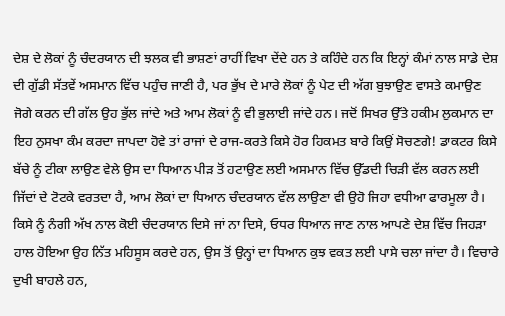ਦੇਸ਼ ਦੇ ਲੋਕਾਂ ਨੂੰ ਚੰਦਰਯਾਨ ਦੀ ਝਲਕ ਵੀ ਭਾਸ਼ਣਾਂ ਰਾਹੀਂ ਵਿਖਾ ਦੇਂਦੇ ਹਨ ਤੇ ਕਹਿੰਦੇ ਹਨ ਕਿ ਇਨ੍ਹਾਂ ਕੰਮਾਂ ਨਾਲ ਸਾਡੇ ਦੇਸ਼ ਦੀ ਗੁੱਡੀ ਸੱਤਵੇਂ ਅਸਮਾਨ ਵਿੱਚ ਪਹੁੰਚ ਜਾਣੀ ਹੈ, ਪਰ ਭੁੱਖ ਦੇ ਮਾਰੇ ਲੋਕਾਂ ਨੂੰ ਪੇਟ ਦੀ ਅੱਗ ਬੁਝਾਉਣ ਵਾਸਤੇ ਕਮਾਉਣ ਜੋਗੇ ਕਰਨ ਦੀ ਗੱਲ ਉਹ ਭੁੱਲ ਜਾਂਦੇ ਅਤੇ ਆਮ ਲੋਕਾਂ ਨੂੰ ਵੀ ਭੁਲਾਈ ਜਾਂਦੇ ਹਨ। ਜਦੋਂ ਸਿਖਰ ਉੱਤੇ ਹਕੀਮ ਲੁਕਮਾਨ ਦਾ ਇਹ ਨੁਸਖਾ ਕੰਮ ਕਰਦਾ ਜਾਪਦਾ ਹੋਵੇ ਤਾਂ ਰਾਜਾਂ ਦੇ ਰਾਜ-ਕਰਤੇ ਕਿਸੇ ਹੋਰ ਹਿਕਮਤ ਬਾਰੇ ਕਿਉਂ ਸੋਚਣਗੇ! ਡਾਕਟਰ ਕਿਸੇ ਬੱਚੇ ਨੂੰ ਟੀਕਾ ਲਾਉਣ ਵੇਲੇ ਉਸ ਦਾ ਧਿਆਨ ਪੀੜ ਤੋਂ ਹਟਾਉਣ ਲਈ ਅਸਮਾਨ ਵਿੱਚ ਉੱਡਦੀ ਚਿੜੀ ਵੱਲ ਕਰਨ ਲਈ ਜਿੱਦਾਂ ਦੇ ਟੋਟਕੇ ਵਰਤਦਾ ਹੈ, ਆਮ ਲੋਕਾਂ ਦਾ ਧਿਆਨ ਚੰਦਰਯਾਨ ਵੱਲ ਲਾਉਣਾ ਵੀ ਉਹੋ ਜਿਹਾ ਵਧੀਆ ਫਾਰਮੂਲਾ ਹੈ। ਕਿਸੇ ਨੂੰ ਨੰਗੀ ਅੱਖ ਨਾਲ ਕੋਈ ਚੰਦਰਯਾਨ ਦਿਸੇ ਜਾਂ ਨਾ ਦਿਸੇ, ਓਧਰ ਧਿਆਨ ਜਾਣ ਨਾਲ ਆਪਣੇ ਦੇਸ਼ ਵਿੱਚ ਜਿਹੜਾ ਹਾਲ ਹੋਇਆ ਉਹ ਨਿੱਤ ਮਹਿਸੂਸ ਕਰਦੇ ਹਨ, ਉਸ ਤੋਂ ਉਨ੍ਹਾਂ ਦਾ ਧਿਆਨ ਕੁਝ ਵਕਤ ਲਈ ਪਾਸੇ ਚਲਾ ਜਾਂਦਾ ਹੈ। ਵਿਚਾਰੇ ਦੁਖੀ ਬਾਹਲੇ ਹਨ,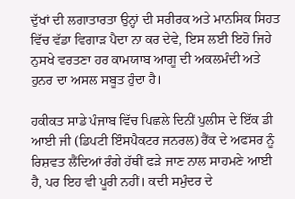ਦੁੱਖਾਂ ਦੀ ਲਗਾਤਾਰਤਾ ਉਨ੍ਹਾਂ ਦੀ ਸਰੀਰਕ ਅਤੇ ਮਾਨਸਿਕ ਸਿਹਤ ਵਿੱਚ ਵੱਡਾ ਵਿਗਾੜ ਪੈਦਾ ਨਾ ਕਰ ਦੇਵੇ, ਇਸ ਲਈ ਇਹੋ ਜਿਹੇ ਨੁਸਖੇ ਵਰਤਣਾ ਹਰ ਕਾਮਯਾਬ ਆਗੂ ਦੀ ਅਕਲਮੰਦੀ ਅਤੇ ਹੁਨਰ ਦਾ ਅਸਲ ਸਬੂਤ ਹੁੰਦਾ ਹੈ।

ਹਕੀਕਤ ਸਾਡੇ ਪੰਜਾਬ ਵਿੱਚ ਪਿਛਲੇ ਦਿਨੀਂ ਪੁਲੀਸ ਦੇ ਇੱਕ ਡੀ ਆਈ ਜੀ (ਡਿਪਟੀ ਇੰਸਪੈਕਟਰ ਜਨਰਲ) ਰੈਂਕ ਦੇ ਅਫਸਰ ਨੂੰ ਰਿਸ਼ਵਤ ਲੈਂਦਿਆਂ ਰੰਗੇ ਹੱਥੀਂ ਫੜੇ ਜਾਣ ਨਾਲ ਸਾਹਮਣੇ ਆਈ ਹੈ, ਪਰ ਇਹ ਵੀ ਪੂਰੀ ਨਹੀਂ। ਕਦੀ ਸਮੁੰਦਰ ਦੇ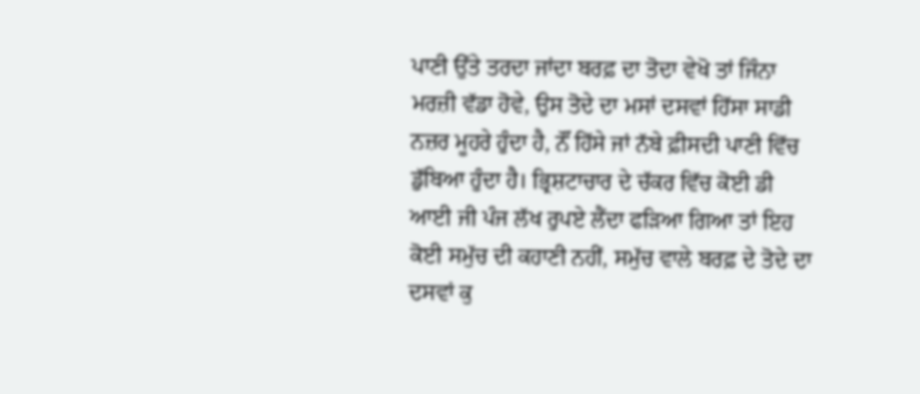ਪਾਣੀ ਉੱਤੇ ਤਰਦਾ ਜਾਂਦਾ ਬਰਫ਼ ਦਾ ਤੋਦਾ ਵੇਖੋ ਤਾਂ ਜਿੰਨਾ ਮਰਜ਼ੀ ਵੱਡਾ ਹੋਵੇ, ਉਸ ਤੋਦੇ ਦਾ ਮਸਾਂ ਦਸਵਾਂ ਹਿੱਸਾ ਸਾਡੀ ਨਜ਼ਰ ਮੂਹਰੇ ਹੁੰਦਾ ਹੈ, ਨੌਂ ਹਿੱਸੇ ਜਾਂ ਨੱਬੇ ਫ਼ੀਸਦੀ ਪਾਣੀ ਵਿੱਚ ਡੁੱਬਿਆ ਹੁੰਦਾ ਹੈ। ਭ੍ਰਿਸ਼ਟਾਚਾਰ ਦੇ ਚੱਕਰ ਵਿੱਚ ਕੋਈ ਡੀ ਆਈ ਜੀ ਪੰਜ ਲੱਖ ਰੁਪਏ ਲੈਂਦਾ ਫੜਿਆ ਗਿਆ ਤਾਂ ਇਹ ਕੋਈ ਸਮੁੱਚ ਦੀ ਕਹਾਣੀ ਨਹੀਂ, ਸਮੁੱਚ ਵਾਲੇ ਬਰਫ਼ ਦੇ ਤੋਦੇ ਦਾ ਦਸਵਾਂ ਕੁ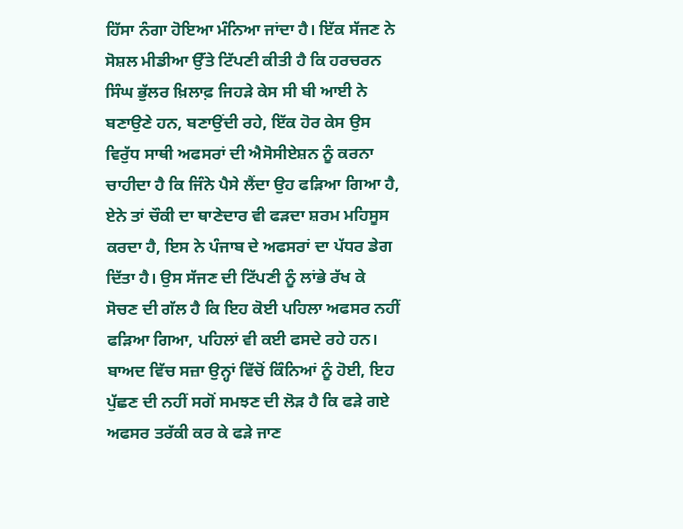ਹਿੱਸਾ ਨੰਗਾ ਹੋਇਆ ਮੰਨਿਆ ਜਾਂਦਾ ਹੈ। ਇੱਕ ਸੱਜਣ ਨੇ ਸੋਸ਼ਲ ਮੀਡੀਆ ਉੱਤੇ ਟਿੱਪਣੀ ਕੀਤੀ ਹੈ ਕਿ ਹਰਚਰਨ ਸਿੰਘ ਭੁੱਲਰ ਖ਼ਿਲਾਫ਼ ਜਿਹੜੇ ਕੇਸ ਸੀ ਬੀ ਆਈ ਨੇ ਬਣਾਉਣੇ ਹਨ, ਬਣਾਉਂਦੀ ਰਹੇ, ਇੱਕ ਹੋਰ ਕੇਸ ਉਸ ਵਿਰੁੱਧ ਸਾਥੀ ਅਫਸਰਾਂ ਦੀ ਐਸੋਸੀਏਸ਼ਨ ਨੂੰ ਕਰਨਾ ਚਾਹੀਦਾ ਹੈ ਕਿ ਜਿੰਨੇ ਪੈਸੇ ਲੈਂਦਾ ਉਹ ਫੜਿਆ ਗਿਆ ਹੈ, ਏਨੇ ਤਾਂ ਚੌਕੀ ਦਾ ਥਾਣੇਦਾਰ ਵੀ ਫੜਦਾ ਸ਼ਰਮ ਮਹਿਸੂਸ ਕਰਦਾ ਹੈ, ਇਸ ਨੇ ਪੰਜਾਬ ਦੇ ਅਫਸਰਾਂ ਦਾ ਪੱਧਰ ਡੇਗ ਦਿੱਤਾ ਹੈ। ਉਸ ਸੱਜਣ ਦੀ ਟਿੱਪਣੀ ਨੂੰ ਲਾਂਭੇ ਰੱਖ ਕੇ ਸੋਚਣ ਦੀ ਗੱਲ ਹੈ ਕਿ ਇਹ ਕੋਈ ਪਹਿਲਾ ਅਫਸਰ ਨਹੀਂ ਫੜਿਆ ਗਿਆ, ਪਹਿਲਾਂ ਵੀ ਕਈ ਫਸਦੇ ਰਹੇ ਹਨ। ਬਾਅਦ ਵਿੱਚ ਸਜ਼ਾ ਉਨ੍ਹਾਂ ਵਿੱਚੋਂ ਕਿੰਨਿਆਂ ਨੂੰ ਹੋਈ, ਇਹ ਪੁੱਛਣ ਦੀ ਨਹੀਂ ਸਗੋਂ ਸਮਝਣ ਦੀ ਲੋੜ ਹੈ ਕਿ ਫੜੇ ਗਏ ਅਫਸਰ ਤਰੱਕੀ ਕਰ ਕੇ ਫੜੇ ਜਾਣ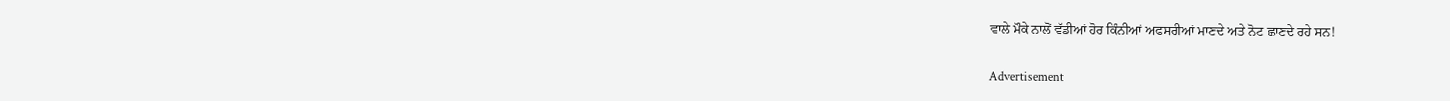ਵਾਲੇ ਮੌਕੇ ਨਾਲੋਂ ਵੱਡੀਆਂ ਹੋਰ ਕਿੰਨੀਆਂ ਅਫਸਰੀਆਂ ਮਾਣਦੇ ਅਤੇ ਨੋਟ ਛਾਣਦੇ ਰਹੇ ਸਨ!

Advertisement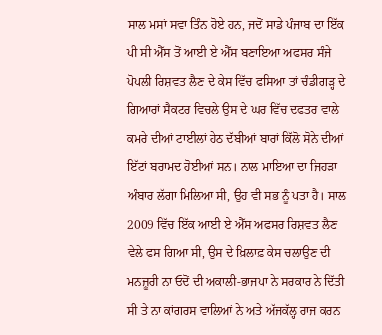ਸਾਲ ਮਸਾਂ ਸਵਾ ਤਿੰਨ ਹੋਏ ਹਨ, ਜਦੋਂ ਸਾਡੇ ਪੰਜਾਬ ਦਾ ਇੱਕ ਪੀ ਸੀ ਐੱਸ ਤੋਂ ਆਈ ਏ ਐੱਸ ਬਣਾਇਆ ਅਫਸਰ ਸੰਜੇ ਪੋਪਲੀ ਰਿਸ਼ਵਤ ਲੈਣ ਦੇ ਕੇਸ ਵਿੱਚ ਫਸਿਆ ਤਾਂ ਚੰਡੀਗੜ੍ਹ ਦੇ ਗਿਆਰਾਂ ਸੈਕਟਰ ਵਿਚਲੇ ਉਸ ਦੇ ਘਰ ਵਿੱਚ ਦਫਤਰ ਵਾਲੇ ਕਮਰੇ ਦੀਆਂ ਟਾਈਲਾਂ ਹੇਠ ਦੱਬੀਆਂ ਬਾਰਾਂ ਕਿੱਲੋ ਸੋਨੇ ਦੀਆਂ ਇੱਟਾਂ ਬਰਾਮਦ ਹੋਈਆਂ ਸਨ। ਨਾਲ ਮਾਇਆ ਦਾ ਜਿਹੜਾ ਅੰਬਾਰ ਲੱਗਾ ਮਿਲਿਆ ਸੀ, ਉਹ ਵੀ ਸਭ ਨੂੰ ਪਤਾ ਹੈ। ਸਾਲ 2009 ਵਿੱਚ ਇੱਕ ਆਈ ਏ ਐੱਸ ਅਫਸਰ ਰਿਸ਼ਵਤ ਲੈਣ ਵੇਲੇ ਫਸ ਗਿਆ ਸੀ, ਉਸ ਦੇ ਖ਼ਿਲਾਫ਼ ਕੇਸ ਚਲਾਉਣ ਦੀ ਮਨਜ਼ੂਰੀ ਨਾ ਓਦੋਂ ਦੀ ਅਕਾਲੀ-ਭਾਜਪਾ ਨੇ ਸਰਕਾਰ ਨੇ ਦਿੱਤੀ ਸੀ ਤੇ ਨਾ ਕਾਂਗਰਸ ਵਾਲਿਆਂ ਨੇ ਅਤੇ ਅੱਜਕੱਲ੍ਹ ਰਾਜ ਕਰਨ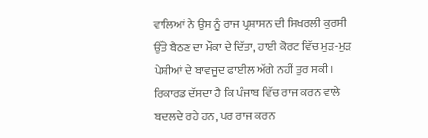ਵਾਲਿਆਂ ਨੇ ਉਸ ਨੂੰ ਰਾਜ ਪ੍ਰਸ਼ਾਸਨ ਦੀ ਸਿਖਰਲੀ ਕੁਰਸੀ ਉੱਤੇ ਬੈਠਣ ਦਾ ਮੌਕਾ ਦੇ ਦਿੱਤਾ, ਹਾਈ ਕੋਰਟ ਵਿੱਚ ਮੁੜ-ਮੁੜ ਪੇਸ਼ੀਆਂ ਦੇ ਬਾਵਜੂਦ ਫਾਈਲ ਅੱਗੇ ਨਹੀਂ ਤੁਰ ਸਕੀ। ਰਿਕਾਰਡ ਦੱਸਦਾ ਹੈ ਕਿ ਪੰਜਾਬ ਵਿੱਚ ਰਾਜ ਕਰਨ ਵਾਲੇ ਬਦਲਦੇ ਰਹੇ ਹਨ, ਪਰ ਰਾਜ ਕਰਨ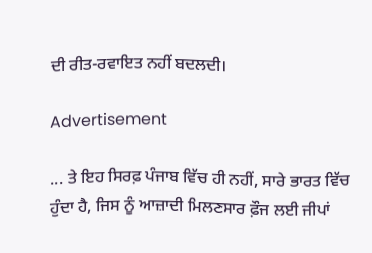ਦੀ ਰੀਤ-ਰਵਾਇਤ ਨਹੀਂ ਬਦਲਦੀ।

Advertisement

... ਤੇ ਇਹ ਸਿਰਫ਼ ਪੰਜਾਬ ਵਿੱਚ ਹੀ ਨਹੀਂ, ਸਾਰੇ ਭਾਰਤ ਵਿੱਚ ਹੁੰਦਾ ਹੈ, ਜਿਸ ਨੂੰ ਆਜ਼ਾਦੀ ਮਿਲਣਸਾਰ ਫ਼ੌਜ ਲਈ ਜੀਪਾਂ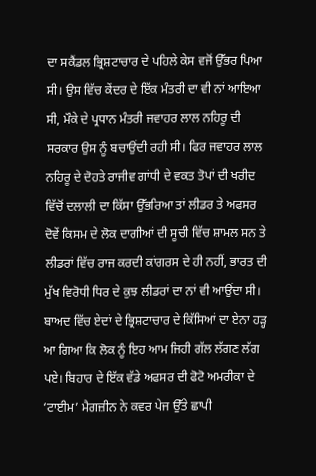ਦਾ ਸਕੈਂਡਲ ਭ੍ਰਿਸ਼ਟਾਚਾਰ ਦੇ ਪਹਿਲੇ ਕੇਸ ਵਜੋਂ ਉੱਭਰ ਪਿਆ ਸੀ। ਉਸ ਵਿੱਚ ਕੇਂਦਰ ਦੇ ਇੱਕ ਮੰਤਰੀ ਦਾ ਵੀ ਨਾਂ ਆਇਆ ਸੀ, ਮੌਕੇ ਦੇ ਪ੍ਰਧਾਨ ਮੰਤਰੀ ਜਵਾਹਰ ਲਾਲ ਨਹਿਰੂ ਦੀ ਸਰਕਾਰ ਉਸ ਨੂੰ ਬਚਾਉਂਦੀ ਰਹੀ ਸੀ। ਫਿਰ ਜਵਾਹਰ ਲਾਲ ਨਹਿਰੂ ਦੇ ਦੋਹਤੇ ਰਾਜੀਵ ਗਾਂਧੀ ਦੇ ਵਕਤ ਤੋਪਾਂ ਦੀ ਖਰੀਦ ਵਿੱਚੋਂ ਦਲਾਲੀ ਦਾ ਕਿੱਸਾ ਉੱਭਰਿਆ ਤਾਂ ਲੀਡਰ ਤੇ ਅਫਸਰ ਦੋਵੇਂ ਕਿਸਮ ਦੇ ਲੋਕ ਦਾਗੀਆਂ ਦੀ ਸੂਚੀ ਵਿੱਚ ਸ਼ਾਮਲ ਸਨ ਤੇ ਲੀਡਰਾਂ ਵਿੱਚ ਰਾਜ ਕਰਦੀ ਕਾਂਗਰਸ ਦੇ ਹੀ ਨਹੀਂ, ਭਾਰਤ ਦੀ ਮੁੱਖ ਵਿਰੋਧੀ ਧਿਰ ਦੇ ਕੁਝ ਲੀਡਰਾਂ ਦਾ ਨਾਂ ਵੀ ਆਉਂਦਾ ਸੀ। ਬਾਅਦ ਵਿੱਚ ਏਦਾਂ ਦੇ ਭ੍ਰਿਸ਼ਟਾਚਾਰ ਦੇ ਕਿੱਸਿਆਂ ਦਾ ਏਨਾ ਹੜ੍ਹ ਆ ਗਿਆ ਕਿ ਲੋਕ ਨੂੰ ਇਹ ਆਮ ਜਿਹੀ ਗੱਲ ਲੱਗਣ ਲੱਗ ਪਏ। ਬਿਹਾਰ ਦੇ ਇੱਕ ਵੱਡੇ ਅਫਸਰ ਦੀ ਫੋਟੋ ਅਮਰੀਕਾ ਦੇ ‘ਟਾਈਮ’ ਮੈਗਜ਼ੀਨ ਨੇ ਕਵਰ ਪੇਜ ਉੱਤੇ ਛਾਪੀ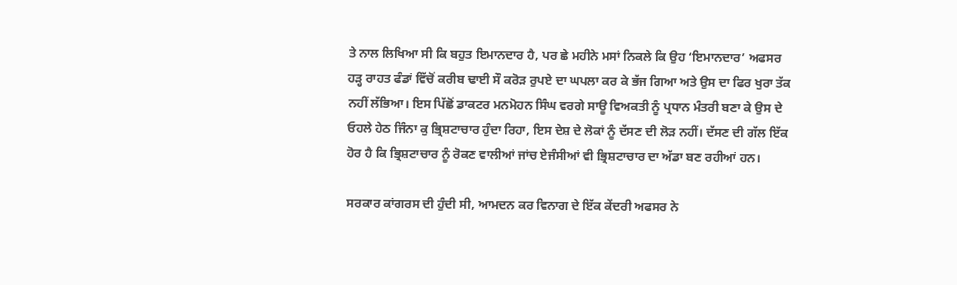ਤੇ ਨਾਲ ਲਿਖਿਆ ਸੀ ਕਿ ਬਹੁਤ ਇਮਾਨਦਾਰ ਹੈ, ਪਰ ਛੇ ਮਹੀਨੇ ਮਸਾਂ ਨਿਕਲੇ ਕਿ ਉਹ ‘ਇਮਾਨਦਾਰ’ ਅਫਸਰ ਹੜ੍ਹ ਰਾਹਤ ਫੰਡਾਂ ਵਿੱਚੋਂ ਕਰੀਬ ਢਾਈ ਸੌ ਕਰੋੜ ਰੁਪਏ ਦਾ ਘਪਲਾ ਕਰ ਕੇ ਭੱਜ ਗਿਆ ਅਤੇ ਉਸ ਦਾ ਫਿਰ ਖੁਰਾ ਤੱਕ ਨਹੀਂ ਲੱਭਿਆ। ਇਸ ਪਿੱਛੋਂ ਡਾਕਟਰ ਮਨਮੋਹਨ ਸਿੰਘ ਵਰਗੇ ਸਾਊ ਵਿਅਕਤੀ ਨੂੰ ਪ੍ਰਧਾਨ ਮੰਤਰੀ ਬਣਾ ਕੇ ਉਸ ਦੇ ਓਹਲੇ ਹੇਠ ਜਿੰਨਾ ਕੁ ਭ੍ਰਿਸ਼ਟਾਚਾਰ ਹੁੰਦਾ ਰਿਹਾ, ਇਸ ਦੇਸ਼ ਦੇ ਲੋਕਾਂ ਨੂੰ ਦੱਸਣ ਦੀ ਲੋੜ ਨਹੀਂ। ਦੱਸਣ ਦੀ ਗੱਲ ਇੱਕ ਹੋਰ ਹੈ ਕਿ ਭ੍ਰਿਸ਼ਟਾਚਾਰ ਨੂੰ ਰੋਕਣ ਵਾਲੀਆਂ ਜਾਂਚ ਏਜੰਸੀਆਂ ਵੀ ਭ੍ਰਿਸ਼ਟਾਚਾਰ ਦਾ ਅੱਡਾ ਬਣ ਰਹੀਆਂ ਹਨ।

ਸਰਕਾਰ ਕਾਂਗਰਸ ਦੀ ਹੁੰਦੀ ਸੀ, ਆਮਦਨ ਕਰ ਵਿਨਾਗ ਦੇ ਇੱਕ ਕੇਂਦਰੀ ਅਫਸਰ ਨੇ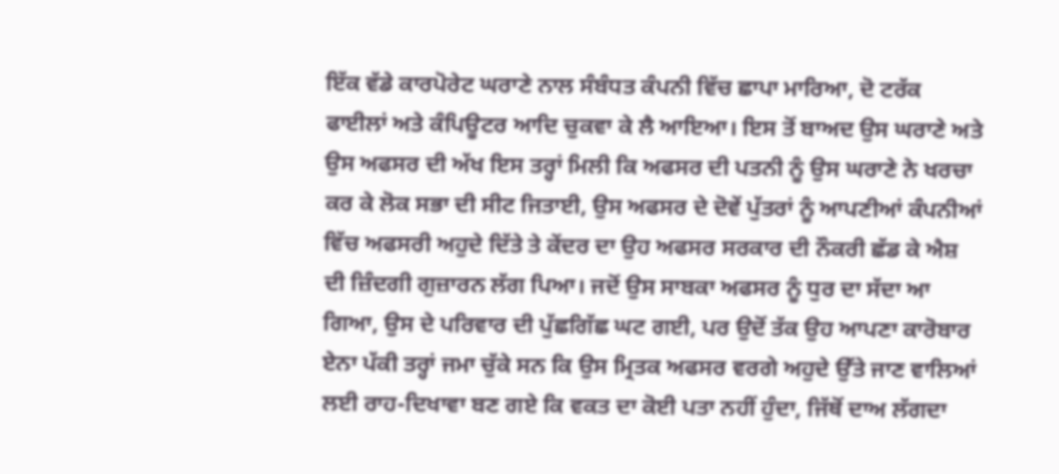ਇੱਕ ਵੱਡੇ ਕਾਰਪੋਰੇਟ ਘਰਾਣੇ ਨਾਲ ਸੰਬੰਧਤ ਕੰਪਨੀ ਵਿੱਚ ਛਾਪਾ ਮਾਰਿਆ, ਦੋ ਟਰੱਕ ਫਾਈਲਾਂ ਅਤੇ ਕੰਪਿਊਟਰ ਆਦਿ ਚੁਕਵਾ ਕੇ ਲੈ ਆਇਆ। ਇਸ ਤੋਂ ਬਾਅਦ ਉਸ ਘਰਾਣੇ ਅਤੇ ਉਸ ਅਫਸਰ ਦੀ ਅੱਖ ਇਸ ਤਰ੍ਹਾਂ ਮਿਲੀ ਕਿ ਅਫਸਰ ਦੀ ਪਤਨੀ ਨੂੰ ਉਸ ਘਰਾਣੇ ਨੇ ਖਰਚਾ ਕਰ ਕੇ ਲੋਕ ਸਭਾ ਦੀ ਸੀਟ ਜਿਤਾਈ, ਉਸ ਅਫਸਰ ਦੇ ਦੋਵੇਂ ਪੁੱਤਰਾਂ ਨੂੰ ਆਪਣੀਆਂ ਕੰਪਨੀਆਂ ਵਿੱਚ ਅਫਸਰੀ ਅਹੁਦੇ ਦਿੱਤੇ ਤੇ ਕੇਂਦਰ ਦਾ ਉਹ ਅਫਸਰ ਸਰਕਾਰ ਦੀ ਨੌਕਰੀ ਛੱਡ ਕੇ ਐਸ਼ ਦੀ ਜ਼ਿੰਦਗੀ ਗੁਜ਼ਾਰਨ ਲੱਗ ਪਿਆ। ਜਦੋਂ ਉਸ ਸਾਬਕਾ ਅਫਸਰ ਨੂੰ ਧੁਰ ਦਾ ਸੱਦਾ ਆ ਗਿਆ, ਉਸ ਦੇ ਪਰਿਵਾਰ ਦੀ ਪੁੱਛਗਿੱਛ ਘਟ ਗਈ, ਪਰ ਉਦੋਂ ਤੱਕ ਉਹ ਆਪਣਾ ਕਾਰੋਬਾਰ ਏਨਾ ਪੱਕੀ ਤਰ੍ਹਾਂ ਜਮਾ ਚੁੱਕੇ ਸਨ ਕਿ ਉਸ ਮ੍ਰਿਤਕ ਅਫਸਰ ਵਰਗੇ ਅਹੁਦੇ ਉੱਤੇ ਜਾਣ ਵਾਲਿਆਂ ਲਈ ਰਾਹ-ਦਿਖਾਵਾ ਬਣ ਗਏ ਕਿ ਵਕਤ ਦਾ ਕੋਈ ਪਤਾ ਨਹੀਂ ਹੁੰਦਾ, ਜਿੱਥੋਂ ਦਾਅ ਲੱਗਦਾ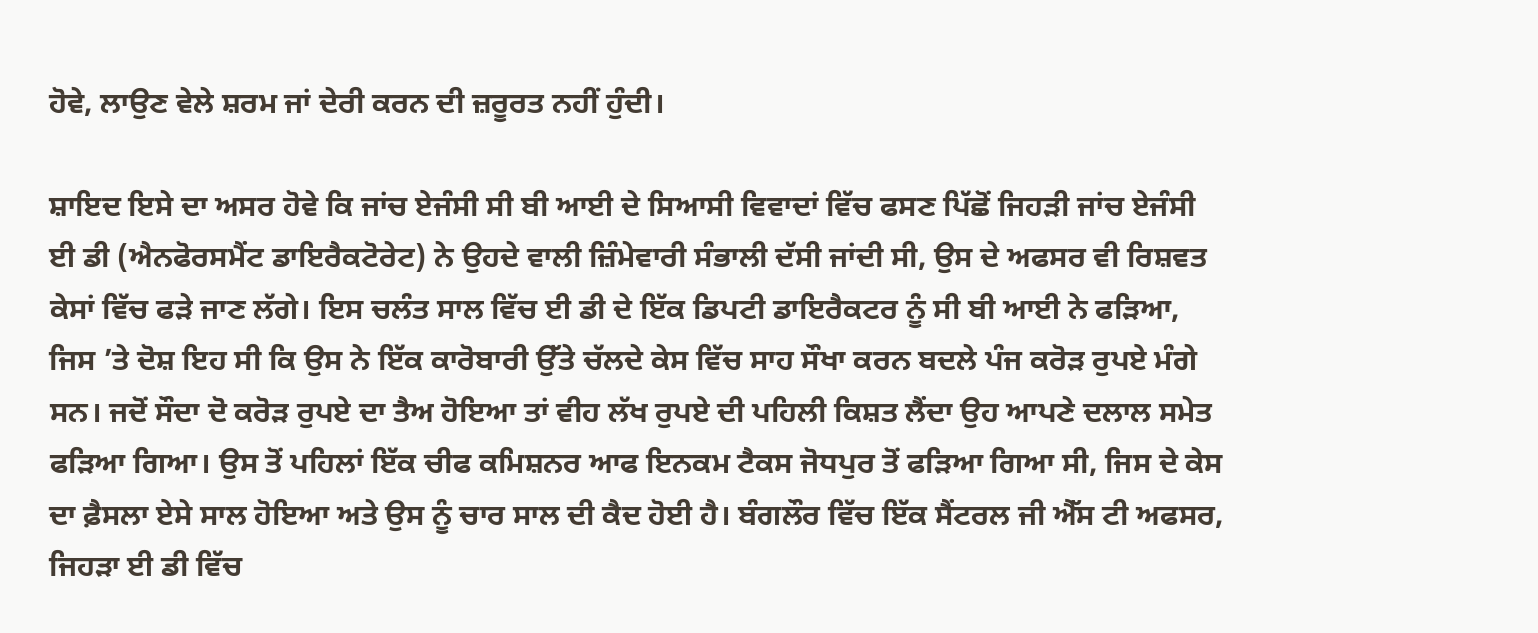ਹੋਵੇ, ਲਾਉਣ ਵੇਲੇ ਸ਼ਰਮ ਜਾਂ ਦੇਰੀ ਕਰਨ ਦੀ ਜ਼ਰੂਰਤ ਨਹੀਂ ਹੁੰਦੀ।

ਸ਼ਾਇਦ ਇਸੇ ਦਾ ਅਸਰ ਹੋਵੇ ਕਿ ਜਾਂਚ ਏਜੰਸੀ ਸੀ ਬੀ ਆਈ ਦੇ ਸਿਆਸੀ ਵਿਵਾਦਾਂ ਵਿੱਚ ਫਸਣ ਪਿੱਛੋਂ ਜਿਹੜੀ ਜਾਂਚ ਏਜੰਸੀ ਈ ਡੀ (ਐਨਫੋਰਸਮੈਂਟ ਡਾਇਰੈਕਟੋਰੇਟ) ਨੇ ਉਹਦੇ ਵਾਲੀ ਜ਼ਿੰਮੇਵਾਰੀ ਸੰਭਾਲੀ ਦੱਸੀ ਜਾਂਦੀ ਸੀ, ਉਸ ਦੇ ਅਫਸਰ ਵੀ ਰਿਸ਼ਵਤ ਕੇਸਾਂ ਵਿੱਚ ਫੜੇ ਜਾਣ ਲੱਗੇ। ਇਸ ਚਲੰਤ ਸਾਲ ਵਿੱਚ ਈ ਡੀ ਦੇ ਇੱਕ ਡਿਪਟੀ ਡਾਇਰੈਕਟਰ ਨੂੰ ਸੀ ਬੀ ਆਈ ਨੇ ਫੜਿਆ, ਜਿਸ ’ਤੇ ਦੋਸ਼ ਇਹ ਸੀ ਕਿ ਉਸ ਨੇ ਇੱਕ ਕਾਰੋਬਾਰੀ ਉੱਤੇ ਚੱਲਦੇ ਕੇਸ ਵਿੱਚ ਸਾਹ ਸੌਖਾ ਕਰਨ ਬਦਲੇ ਪੰਜ ਕਰੋੜ ਰੁਪਏ ਮੰਗੇ ਸਨ। ਜਦੋਂ ਸੌਦਾ ਦੋ ਕਰੋੜ ਰੁਪਏ ਦਾ ਤੈਅ ਹੋਇਆ ਤਾਂ ਵੀਹ ਲੱਖ ਰੁਪਏ ਦੀ ਪਹਿਲੀ ਕਿਸ਼ਤ ਲੈਂਦਾ ਉਹ ਆਪਣੇ ਦਲਾਲ ਸਮੇਤ ਫੜਿਆ ਗਿਆ। ਉਸ ਤੋਂ ਪਹਿਲਾਂ ਇੱਕ ਚੀਫ ਕਮਿਸ਼ਨਰ ਆਫ ਇਨਕਮ ਟੈਕਸ ਜੋਧਪੁਰ ਤੋਂ ਫੜਿਆ ਗਿਆ ਸੀ, ਜਿਸ ਦੇ ਕੇਸ ਦਾ ਫ਼ੈਸਲਾ ਏਸੇ ਸਾਲ ਹੋਇਆ ਅਤੇ ਉਸ ਨੂੰ ਚਾਰ ਸਾਲ ਦੀ ਕੈਦ ਹੋਈ ਹੈ। ਬੰਗਲੌਰ ਵਿੱਚ ਇੱਕ ਸੈਂਟਰਲ ਜੀ ਐੱਸ ਟੀ ਅਫਸਰ, ਜਿਹੜਾ ਈ ਡੀ ਵਿੱਚ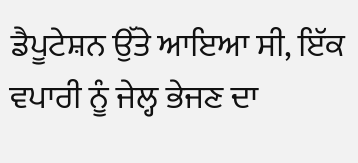ਡੈਪੂਟੇਸ਼ਨ ਉੱਤੇ ਆਇਆ ਸੀ, ਇੱਕ ਵਪਾਰੀ ਨੂੰ ਜੇਲ੍ਹ ਭੇਜਣ ਦਾ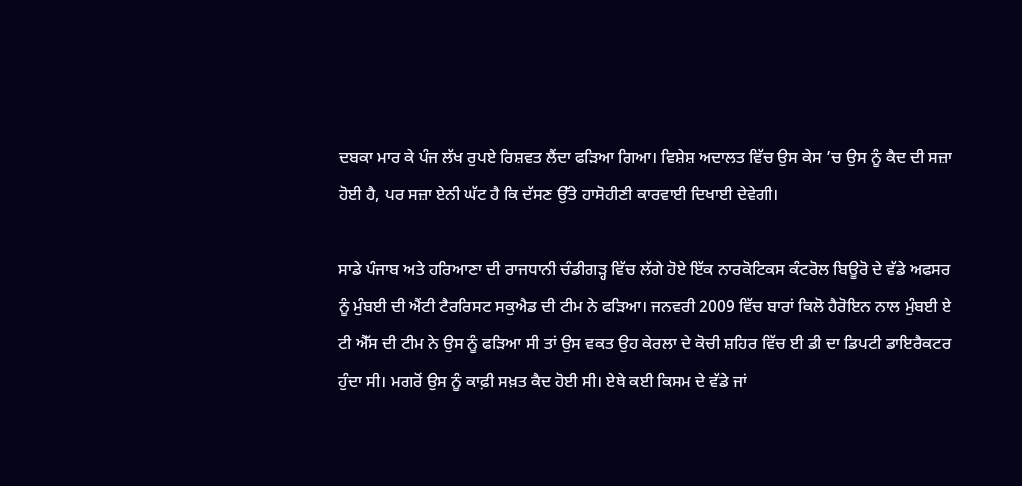ਦਬਕਾ ਮਾਰ ਕੇ ਪੰਜ ਲੱਖ ਰੁਪਏ ਰਿਸ਼ਵਤ ਲੈਂਦਾ ਫੜਿਆ ਗਿਆ। ਵਿਸ਼ੇਸ਼ ਅਦਾਲਤ ਵਿੱਚ ਉਸ ਕੇਸ ’ਚ ਉਸ ਨੂੰ ਕੈਦ ਦੀ ਸਜ਼ਾ ਹੋਈ ਹੈ, ਪਰ ਸਜ਼ਾ ਏਨੀ ਘੱਟ ਹੈ ਕਿ ਦੱਸਣ ਉੱਤੇ ਹਾਸੋਹੀਣੀ ਕਾਰਵਾਈ ਦਿਖਾਈ ਦੇਵੇਗੀ।

ਸਾਡੇ ਪੰਜਾਬ ਅਤੇ ਹਰਿਆਣਾ ਦੀ ਰਾਜਧਾਨੀ ਚੰਡੀਗੜ੍ਹ ਵਿੱਚ ਲੱਗੇ ਹੋਏ ਇੱਕ ਨਾਰਕੋਟਿਕਸ ਕੰਟਰੋਲ ਬਿਊਰੋ ਦੇ ਵੱਡੇ ਅਫਸਰ ਨੂੰ ਮੁੰਬਈ ਦੀ ਐਂਟੀ ਟੈਰਰਿਸਟ ਸਕੁਐਡ ਦੀ ਟੀਮ ਨੇ ਫੜਿਆ। ਜਨਵਰੀ 2009 ਵਿੱਚ ਬਾਰਾਂ ਕਿਲੋ ਹੈਰੋਇਨ ਨਾਲ ਮੁੰਬਈ ਏ ਟੀ ਐੱਸ ਦੀ ਟੀਮ ਨੇ ਉਸ ਨੂੰ ਫੜਿਆ ਸੀ ਤਾਂ ਉਸ ਵਕਤ ਉਹ ਕੇਰਲਾ ਦੇ ਕੋਚੀ ਸ਼ਹਿਰ ਵਿੱਚ ਈ ਡੀ ਦਾ ਡਿਪਟੀ ਡਾਇਰੈਕਟਰ ਹੁੰਦਾ ਸੀ। ਮਗਰੋਂ ਉਸ ਨੂੰ ਕਾਫ਼ੀ ਸਖ਼ਤ ਕੈਦ ਹੋਈ ਸੀ। ਏਥੇ ਕਈ ਕਿਸਮ ਦੇ ਵੱਡੇ ਜਾਂ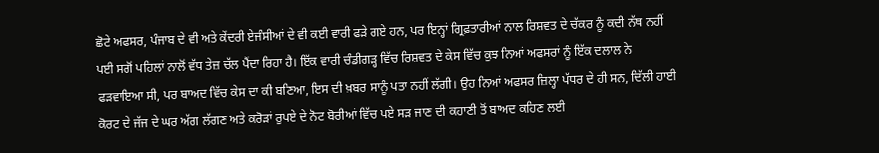ਛੋਟੇ ਅਫਸਰ, ਪੰਜਾਬ ਦੇ ਵੀ ਅਤੇ ਕੇਂਦਰੀ ਏਜੰਸੀਆਂ ਦੇ ਵੀ ਕਈ ਵਾਰੀ ਫੜੇ ਗਏ ਹਨ, ਪਰ ਇਨ੍ਹਾਂ ਗ੍ਰਿਫ਼ਤਾਰੀਆਂ ਨਾਲ ਰਿਸ਼ਵਤ ਦੇ ਚੱਕਰ ਨੂੰ ਕਦੀ ਨੱਥ ਨਹੀਂ ਪਈ ਸਗੋਂ ਪਹਿਲਾਂ ਨਾਲੋਂ ਵੱਧ ਤੇਜ਼ ਚੱਲ ਪੈਂਦਾ ਰਿਹਾ ਹੈ। ਇੱਕ ਵਾਰੀ ਚੰਡੀਗੜ੍ਹ ਵਿੱਚ ਰਿਸ਼ਵਤ ਦੇ ਕੇਸ ਵਿੱਚ ਕੁਝ ਨਿਆਂ ਅਫਸਰਾਂ ਨੂੰ ਇੱਕ ਦਲਾਲ ਨੇ ਫੜਵਾਇਆ ਸੀ, ਪਰ ਬਾਅਦ ਵਿੱਚ ਕੇਸ ਦਾ ਕੀ ਬਣਿਆ, ਇਸ ਦੀ ਖ਼ਬਰ ਸਾਨੂੰ ਪਤਾ ਨਹੀਂ ਲੱਗੀ। ਉਹ ਨਿਆਂ ਅਫਸਰ ਜ਼ਿਲ੍ਹਾ ਪੱਧਰ ਦੇ ਹੀ ਸਨ, ਦਿੱਲੀ ਹਾਈ ਕੋਰਟ ਦੇ ਜੱਜ ਦੇ ਘਰ ਅੱਗ ਲੱਗਣ ਅਤੇ ਕਰੋੜਾਂ ਰੁਪਏ ਦੇ ਨੋਟ ਬੋਰੀਆਂ ਵਿੱਚ ਪਏ ਸੜ ਜਾਣ ਦੀ ਕਹਾਣੀ ਤੋਂ ਬਾਅਦ ਕਹਿਣ ਲਈ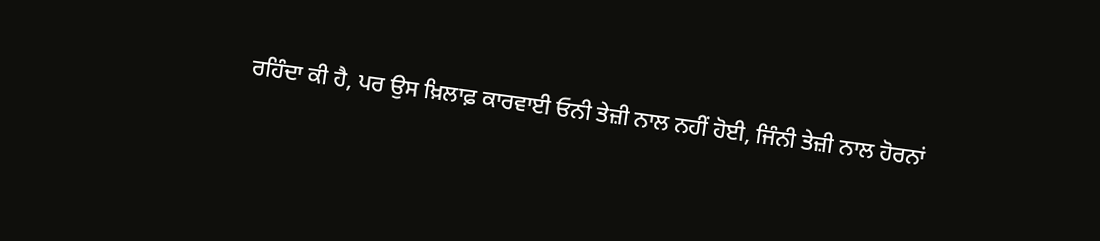ਰਹਿੰਦਾ ਕੀ ਹੈ, ਪਰ ਉਸ ਖ਼ਿਲਾਫ਼ ਕਾਰਵਾਈ ਓਨੀ ਤੇਜ਼ੀ ਨਾਲ ਨਹੀਂ ਹੋਈ, ਜਿੰਨੀ ਤੇਜ਼ੀ ਨਾਲ ਹੋਰਨਾਂ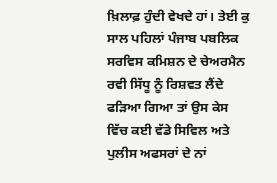ਖ਼ਿਲਾਫ਼ ਹੁੰਦੀ ਵੇਖਦੇ ਹਾਂ। ਤੇਈ ਕੁ ਸਾਲ ਪਹਿਲਾਂ ਪੰਜਾਬ ਪਬਲਿਕ ਸਰਵਿਸ ਕਮਿਸ਼ਨ ਦੇ ਚੇਅਰਮੈਨ ਰਵੀ ਸਿੱਧੂ ਨੂੰ ਰਿਸ਼ਵਤ ਲੈਂਦੇ ਫੜਿਆ ਗਿਆ ਤਾਂ ਉਸ ਕੇਸ ਵਿੱਚ ਕਈ ਵੱਡੇ ਸਿਵਿਲ ਅਤੇ ਪੁਲੀਸ ਅਫਸਰਾਂ ਦੇ ਨਾਂ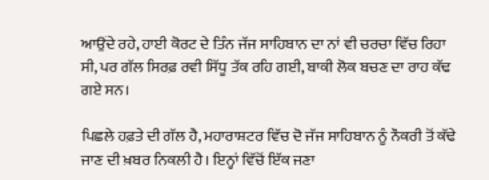ਆਉਂਦੇ ਰਹੇ, ਹਾਈ ਕੋਰਟ ਦੇ ਤਿੰਨ ਜੱਜ ਸਾਹਿਬਾਨ ਦਾ ਨਾਂ ਵੀ ਚਰਚਾ ਵਿੱਚ ਰਿਹਾ ਸੀ, ਪਰ ਗੱਲ ਸਿਰਫ਼ ਰਵੀ ਸਿੱਧੂ ਤੱਕ ਰਹਿ ਗਈ, ਬਾਕੀ ਲੋਕ ਬਚਣ ਦਾ ਰਾਹ ਕੱਢ ਗਏ ਸਨ।

ਪਿਛਲੇ ਹਫ਼ਤੇ ਦੀ ਗੱਲ ਹੈ, ਮਹਾਰਾਸ਼ਟਰ ਵਿੱਚ ਦੋ ਜੱਜ ਸਾਹਿਬਾਨ ਨੂੰ ਨੌਕਰੀ ਤੋਂ ਕੱਢੇ ਜਾਣ ਦੀ ਖ਼ਬਰ ਨਿਕਲੀ ਹੈ। ਇਨ੍ਹਾਂ ਵਿੱਚੋਂ ਇੱਕ ਜਣਾ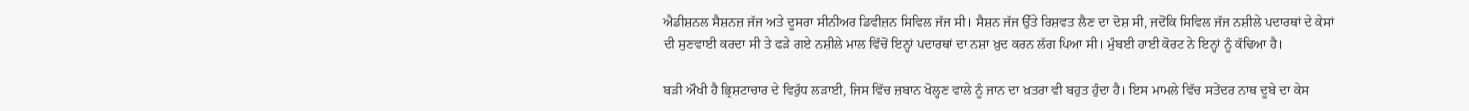ਐਡੀਸ਼ਨਲ ਸੈਸ਼ਨਜ਼ ਜੱਜ ਅਤੇ ਦੂਸਰਾ ਸੀਨੀਅਰ ਡਿਵੀਜ਼ਨ ਸਿਵਿਲ ਜੱਜ ਸੀ। ਸੈਸ਼ਨ ਜੱਜ ਉੱਤੇ ਰਿਸ਼ਵਤ ਲੈਣ ਦਾ ਦੋਸ਼ ਸੀ, ਜਦੋਂਕਿ ਸਿਵਿਲ ਜੱਜ ਨਸ਼ੀਲੇ ਪਦਾਰਥਾਂ ਦੇ ਕੇਸਾਂ ਦੀ ਸੁਣਵਾਈ ਕਰਦਾ ਸੀ ਤੇ ਫੜੇ ਗਏ ਨਸ਼ੀਲੇ ਮਾਲ ਵਿੱਚੋਂ ਇਨ੍ਹਾਂ ਪਦਾਰਥਾਂ ਦਾ ਨਸ਼ਾ ਖ਼ੁਦ ਕਰਨ ਲੱਗ ਪਿਆ ਸੀ। ਮੁੰਬਈ ਹਾਈ ਕੋਰਟ ਨੇ ਇਨ੍ਹਾਂ ਨੂੰ ਕੱਢਿਆ ਹੈ।

ਬੜੀ ਔਖੀ ਹੈ ਭ੍ਰਿਸ਼ਟਾਚਾਰ ਦੇ ਵਿਰੁੱਧ ਲੜਾਈ, ਜਿਸ ਵਿੱਚ ਜ਼ਬਾਨ ਖੋਲ੍ਹਣ ਵਾਲੇ ਨੂੰ ਜਾਨ ਦਾ ਖ਼ਤਰਾ ਵੀ ਬਹੁਤ ਹੁੰਦਾ ਹੈ। ਇਸ ਮਾਮਲੇ ਵਿੱਚ ਸਤੇਂਦਰ ਨਾਥ ਦੂਬੇ ਦਾ ਕੇਸ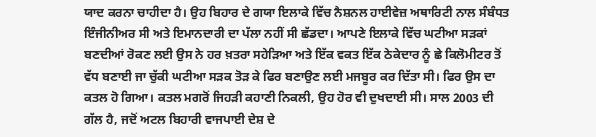ਯਾਦ ਕਰਨਾ ਚਾਹੀਦਾ ਹੈ। ਉਹ ਬਿਹਾਰ ਦੇ ਗਯਾ ਇਲਾਕੇ ਵਿੱਚ ਨੈਸ਼ਨਲ ਹਾਈਵੇਜ਼ ਅਥਾਰਿਟੀ ਨਾਲ ਸੰਬੰਧਤ ਇੰਜੀਨੀਅਰ ਸੀ ਅਤੇ ਇਮਾਨਦਾਰੀ ਦਾ ਪੱਲਾ ਨਹੀਂ ਸੀ ਛੱਡਦਾ। ਆਪਣੇ ਇਲਾਕੇ ਵਿੱਚ ਘਟੀਆ ਸੜਕਾਂ ਬਣਦੀਆਂ ਰੋਕਣ ਲਈ ਉਸ ਨੇ ਹਰ ਖ਼ਤਰਾ ਸਹੇੜਿਆ ਅਤੇ ਇੱਕ ਵਕਤ ਇੱਕ ਠੇਕੇਦਾਰ ਨੂੰ ਛੇ ਕਿਲੋਮੀਟਰ ਤੋਂ ਵੱਧ ਬਣਾਈ ਜਾ ਚੁੱਕੀ ਘਟੀਆ ਸੜਕ ਤੋੜ ਕੇ ਫਿਰ ਬਣਾਉਣ ਲਈ ਮਜਬੂਰ ਕਰ ਦਿੱਤਾ ਸੀ। ਫਿਰ ਉਸ ਦਾ ਕਤਲ ਹੋ ਗਿਆ। ਕਤਲ ਮਗਰੋਂ ਜਿਹੜੀ ਕਹਾਣੀ ਨਿਕਲੀ, ਉਹ ਹੋਰ ਵੀ ਦੁਖਦਾਈ ਸੀ। ਸਾਲ 2003 ਦੀ ਗੱਲ ਹੈ, ਜਦੋਂ ਅਟਲ ਬਿਹਾਰੀ ਵਾਜਪਾਈ ਦੇਸ਼ ਦੇ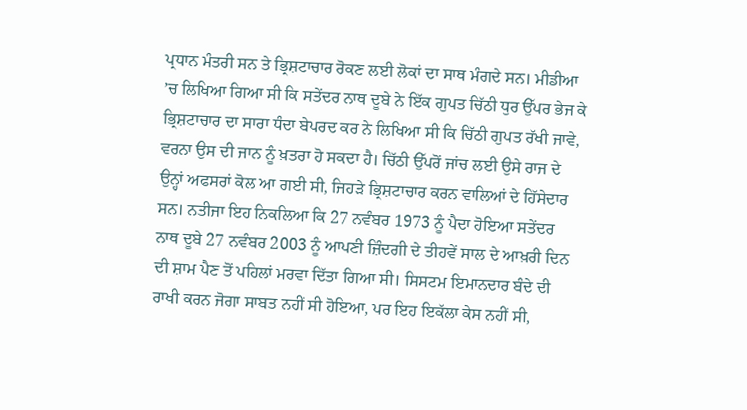ਪ੍ਰਧਾਨ ਮੰਤਰੀ ਸਨ ਤੇ ਭ੍ਰਿਸ਼ਟਾਚਾਰ ਰੋਕਣ ਲਈ ਲੋਕਾਂ ਦਾ ਸਾਥ ਮੰਗਦੇ ਸਨ। ਮੀਡੀਆ ’ਚ ਲਿਖਿਆ ਗਿਆ ਸੀ ਕਿ ਸਤੇਂਦਰ ਨਾਥ ਦੂਬੇ ਨੇ ਇੱਕ ਗੁਪਤ ਚਿੱਠੀ ਧੁਰ ਉੱਪਰ ਭੇਜ ਕੇ ਭ੍ਰਿਸ਼ਟਾਚਾਰ ਦਾ ਸਾਰਾ ਧੰਦਾ ਬੇਪਰਦ ਕਰ ਨੇ ਲਿਖਿਆ ਸੀ ਕਿ ਚਿੱਠੀ ਗੁਪਤ ਰੱਖੀ ਜਾਵੇ, ਵਰਨਾ ਉਸ ਦੀ ਜਾਨ ਨੂੰ ਖ਼ਤਰਾ ਹੋ ਸਕਦਾ ਹੈ। ਚਿੱਠੀ ਉੱਪਰੋਂ ਜਾਂਚ ਲਈ ਉਸੇ ਰਾਜ ਦੇ ਉਨ੍ਹਾਂ ਅਫਸਰਾਂ ਕੋਲ ਆ ਗਈ ਸੀ, ਜਿਹੜੇ ਭ੍ਰਿਸ਼ਟਾਚਾਰ ਕਰਨ ਵਾਲਿਆਂ ਦੇ ਹਿੱਸੇਦਾਰ ਸਨ। ਨਤੀਜਾ ਇਹ ਨਿਕਲਿਆ ਕਿ 27 ਨਵੰਬਰ 1973 ਨੂੰ ਪੈਦਾ ਹੋਇਆ ਸਤੇਂਦਰ ਨਾਥ ਦੂਬੇ 27 ਨਵੰਬਰ 2003 ਨੂੰ ਆਪਣੀ ਜ਼ਿੰਦਗੀ ਦੇ ਤੀਹਵੇਂ ਸਾਲ ਦੇ ਆਖ਼ਰੀ ਦਿਨ ਦੀ ਸ਼ਾਮ ਪੈਣ ਤੋਂ ਪਹਿਲਾਂ ਮਰਵਾ ਦਿੱਤਾ ਗਿਆ ਸੀ। ਸਿਸਟਮ ਇਮਾਨਦਾਰ ਬੰਦੇ ਦੀ ਰਾਖੀ ਕਰਨ ਜੋਗਾ ਸਾਬਤ ਨਹੀਂ ਸੀ ਹੋਇਆ, ਪਰ ਇਹ ਇਕੱਲਾ ਕੇਸ ਨਹੀਂ ਸੀ,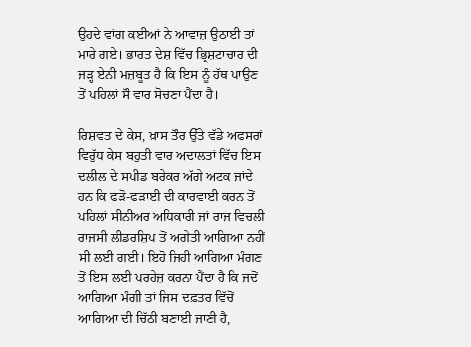ਉਹਦੇ ਵਾਂਗ ਕਈਆਂ ਨੇ ਆਵਾਜ਼ ਉਠਾਈ ਤਾਂ ਮਾਰੇ ਗਏ। ਭਾਰਤ ਦੇਸ਼ ਵਿੱਚ ਭ੍ਰਿਸ਼ਟਾਚਾਰ ਦੀ ਜੜ੍ਹ ਏਨੀ ਮਜ਼ਬੂਤ ਹੈ ਕਿ ਇਸ ਨੂੰ ਹੱਥ ਪਾਉਣ ਤੋਂ ਪਹਿਲਾਂ ਸੌ ਵਾਰ ਸੋਚਣਾ ਪੈਂਦਾ ਹੈ।

ਰਿਸ਼ਵਤ ਦੇ ਕੇਸ, ਖ਼ਾਸ ਤੌਰ ਉੱਤੇ ਵੱਡੇ ਅਫਸਰਾਂ ਵਿਰੁੱਧ ਕੇਸ ਬਹੁਤੀ ਵਾਰ ਅਦਾਲਤਾਂ ਵਿੱਚ ਇਸ ਦਲੀਲ ਦੇ ਸਪੀਡ ਬਰੇਕਰ ਅੱਗੇ ਅਟਕ ਜਾਂਦੇ ਹਨ ਕਿ ਫੜੋ-ਫੜਾਈ ਦੀ ਕਾਰਵਾਈ ਕਰਨ ਤੋਂ ਪਹਿਲਾਂ ਸੀਨੀਅਰ ਅਧਿਕਾਰੀ ਜਾਂ ਰਾਜ ਵਿਚਲੀ ਰਾਜਸੀ ਲੀਡਰਸ਼ਿਪ ਤੋਂ ਅਗੇਤੀ ਆਗਿਆ ਨਹੀਂ ਸੀ ਲਈ ਗਈ। ਇਹੋ ਜਿਹੀ ਆਗਿਆ ਮੰਗਣ ਤੋਂ ਇਸ ਲਈ ਪਰਹੇਜ਼ ਕਰਨਾ ਪੈਂਦਾ ਹੈ ਕਿ ਜਦੋਂ ਆਗਿਆ ਮੰਗੀ ਤਾਂ ਜਿਸ ਦਫ਼ਤਰ ਵਿੱਚੋਂ ਆਗਿਆ ਦੀ ਚਿੱਠੀ ਬਣਾਈ ਜਾਣੀ ਹੈ,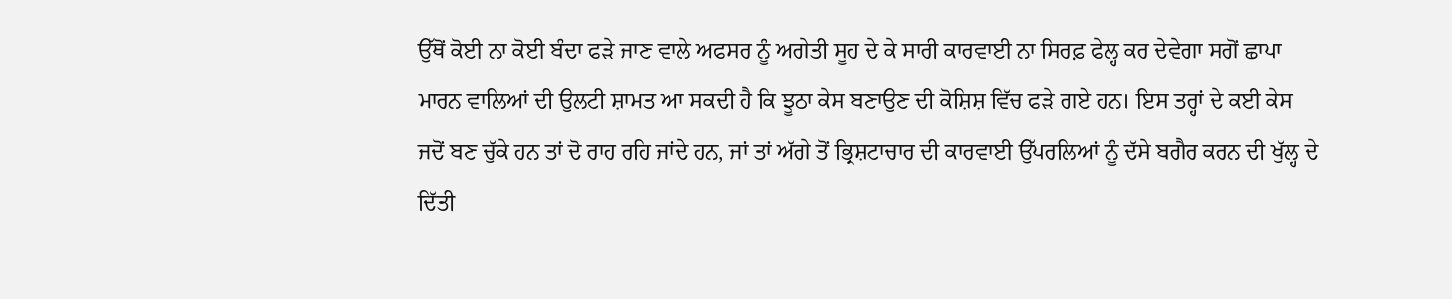ਉੱਥੋਂ ਕੋਈ ਨਾ ਕੋਈ ਬੰਦਾ ਫੜੇ ਜਾਣ ਵਾਲੇ ਅਫਸਰ ਨੂੰ ਅਗੇਤੀ ਸੂਹ ਦੇ ਕੇ ਸਾਰੀ ਕਾਰਵਾਈ ਨਾ ਸਿਰਫ਼ ਫੇਲ੍ਹ ਕਰ ਦੇਵੇਗਾ ਸਗੋਂ ਛਾਪਾ ਮਾਰਨ ਵਾਲਿਆਂ ਦੀ ਉਲਟੀ ਸ਼ਾਮਤ ਆ ਸਕਦੀ ਹੈ ਕਿ ਝੂਠਾ ਕੇਸ ਬਣਾਉਣ ਦੀ ਕੋਸ਼ਿਸ਼ ਵਿੱਚ ਫੜੇ ਗਏ ਹਨ। ਇਸ ਤਰ੍ਹਾਂ ਦੇ ਕਈ ਕੇਸ ਜਦੋਂ ਬਣ ਚੁੱਕੇ ਹਨ ਤਾਂ ਦੋ ਰਾਹ ਰਹਿ ਜਾਂਦੇ ਹਨ, ਜਾਂ ਤਾਂ ਅੱਗੇ ਤੋਂ ਭ੍ਰਿਸ਼ਟਾਚਾਰ ਦੀ ਕਾਰਵਾਈ ਉੱਪਰਲਿਆਂ ਨੂੰ ਦੱਸੇ ਬਗੈਰ ਕਰਨ ਦੀ ਖੁੱਲ੍ਹ ਦੇ ਦਿੱਤੀ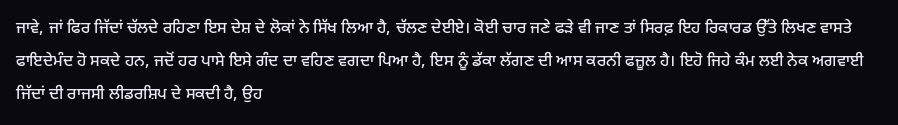ਜਾਵੇ, ਜਾਂ ਫਿਰ ਜਿੱਦਾਂ ਚੱਲਦੇ ਰਹਿਣਾ ਇਸ ਦੇਸ਼ ਦੇ ਲੋਕਾਂ ਨੇ ਸਿੱਖ ਲਿਆ ਹੈ, ਚੱਲਣ ਦੇਈਏ। ਕੋਈ ਚਾਰ ਜਣੇ ਫੜੇ ਵੀ ਜਾਣ ਤਾਂ ਸਿਰਫ਼ ਇਹ ਰਿਕਾਰਡ ਉੱਤੇ ਲਿਖਣ ਵਾਸਤੇ ਫਾਇਦੇਮੰਦ ਹੋ ਸਕਦੇ ਹਨ, ਜਦੋਂ ਹਰ ਪਾਸੇ ਇਸੇ ਗੰਦ ਦਾ ਵਹਿਣ ਵਗਦਾ ਪਿਆ ਹੈ, ਇਸ ਨੂੰ ਡੱਕਾ ਲੱਗਣ ਦੀ ਆਸ ਕਰਨੀ ਫਜ਼ੂਲ ਹੈ। ਇਹੋ ਜਿਹੇ ਕੰਮ ਲਈ ਨੇਕ ਅਗਵਾਈ ਜਿੱਦਾਂ ਦੀ ਰਾਜਸੀ ਲੀਡਰਸ਼ਿਪ ਦੇ ਸਕਦੀ ਹੈ, ਉਹ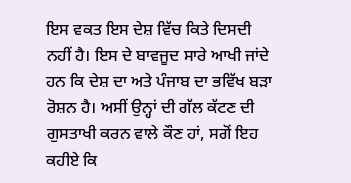ਇਸ ਵਕਤ ਇਸ ਦੇਸ਼ ਵਿੱਚ ਕਿਤੇ ਦਿਸਦੀ ਨਹੀਂ ਹੈ। ਇਸ ਦੇ ਬਾਵਜੂਦ ਸਾਰੇ ਆਖੀ ਜਾਂਦੇ ਹਨ ਕਿ ਦੇਸ਼ ਦਾ ਅਤੇ ਪੰਜਾਬ ਦਾ ਭਵਿੱਖ ਬੜਾ ਰੋਸ਼ਨ ਹੈ। ਅਸੀਂ ਉਨ੍ਹਾਂ ਦੀ ਗੱਲ ਕੱਟਣ ਦੀ ਗੁਸਤਾਖੀ ਕਰਨ ਵਾਲੇ ਕੌਣ ਹਾਂ, ਸਗੋਂ ਇਹ ਕਹੀਏ ਕਿ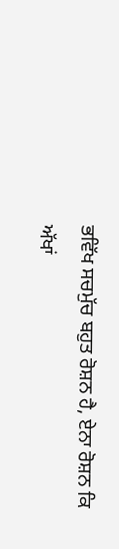ਭਵਿੱਖ ਸਚਮੁੱਚ ਬਹੁਤ ਰੋਸ਼ਨ ਹੈ, ਏਨਾ ਰੋਸ਼ਨ ਕਿ ਅੱਖਾਂ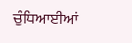ਚੁੰਧਿਆਈਆਂ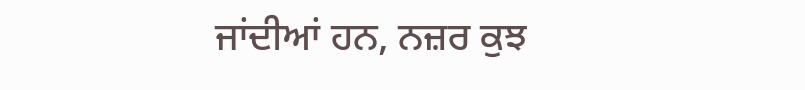ਜਾਂਦੀਆਂ ਹਨ, ਨਜ਼ਰ ਕੁਝ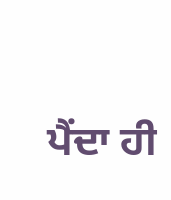ਪੈਂਦਾ ਹੀ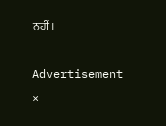ਨਹੀਂ।

Advertisement
×